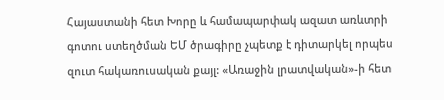Հայաստանի հետ Խորը և համապարփակ ազատ առևտրի գոտու ստեղծման ԵՄ ծրագիրը չպետք է դիտարկել որպես զուտ հակառուսական քայլ: «Առաջին լրատվական»-ի հետ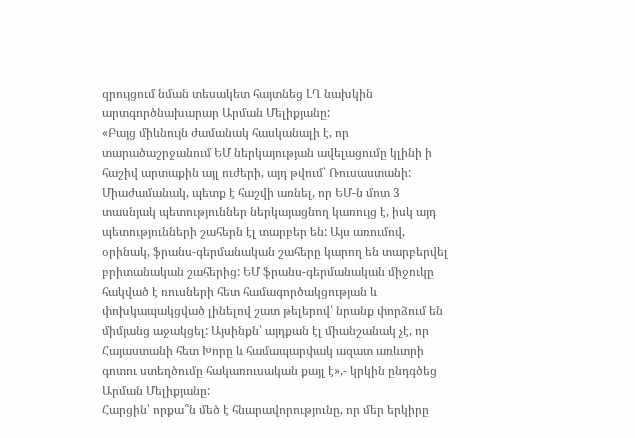զրույցում նման տեսակետ հայտնեց ԼՂ նախկին արտգործնախարար Արման Մելիքյանը:
«Բայց միևնույն ժամանակ հասկանալի է, որ տարածաշրջանում ԵՄ ներկայության ավելացումը կլինի ի հաշիվ արտաքին այլ ուժերի, այդ թվում՝ Ռուսաստանի: Միաժամանակ, պետք է հաշվի առնել, որ ԵՄ-ն մոտ 3 տասնյակ պետություններ ներկայացնող կառույց է, իսկ այդ պետությունների շահերն էլ տարբեր են: Այս առումով, օրինակ, ֆրանս-գերմանական շահերը կարող են տարբերվել բրիտանական շահերից: ԵՄ ֆրանս-գերմանական միջուկը հակված է ռուսների հետ համագործակցության և փոխկապակցված լինելով շատ թելերով՝ նրանք փորձում են միմյանց աջակցել: Այսինքն՝ այդքան էլ միանշանակ չէ, որ Հայաստանի հետ Խորը և համապարփակ ազատ առևտրի գոտու ստեղծումը հակառուսական քայլ է»,- կրկին ընդգծեց Արման Մելիքյանը:
Հարցին՝ որքա՞ն մեծ է հնարավորությունը, որ մեր երկիրը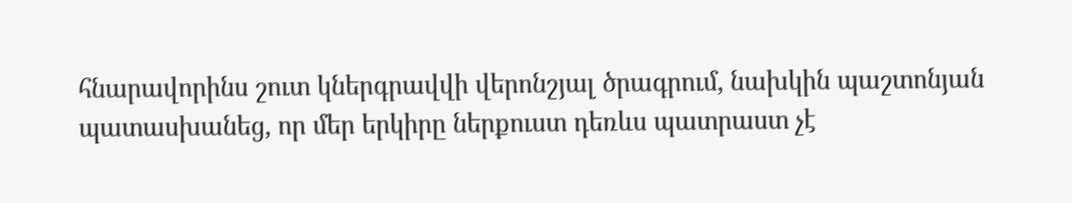հնարավորինս շուտ կներգրավվի վերոնշյալ ծրագրում, նախկին պաշտոնյան պատասխանեց, որ մեր երկիրը ներքուստ դեռևս պատրաստ չէ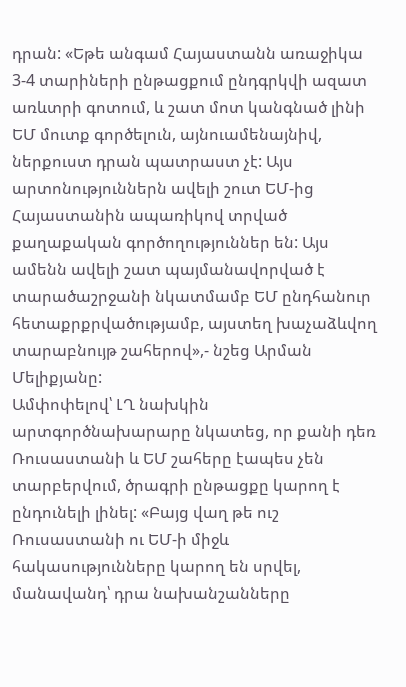դրան: «Եթե անգամ Հայաստանն առաջիկա 3-4 տարիների ընթացքում ընդգրկվի ազատ առևտրի գոտում, և շատ մոտ կանգնած լինի ԵՄ մուտք գործելուն, այնուամենայնիվ, ներքուստ դրան պատրաստ չէ: Այս արտոնություններն ավելի շուտ ԵՄ-ից Հայաստանին ապառիկով տրված քաղաքական գործողություններ են: Այս ամենն ավելի շատ պայմանավորված է տարածաշրջանի նկատմամբ ԵՄ ընդհանուր հետաքրքրվածությամբ, այստեղ խաչաձևվող տարաբնույթ շահերով»,- նշեց Արման Մելիքյանը:
Ամփոփելով՝ ԼՂ նախկին արտգործնախարարը նկատեց, որ քանի դեռ Ռուսաստանի և ԵՄ շահերը էապես չեն տարբերվում, ծրագրի ընթացքը կարող է ընդունելի լինել: «Բայց վաղ թե ուշ Ռուսաստանի ու ԵՄ-ի միջև հակասությունները կարող են սրվել, մանավանդ՝ դրա նախանշանները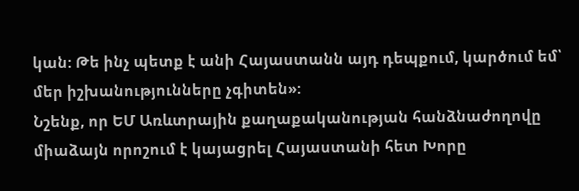կան: Թե ինչ պետք է անի Հայաստանն այդ դեպքում, կարծում եմ՝ մեր իշխանությունները չգիտեն»:
Նշենք, որ ԵՄ Առևտրային քաղաքականության հանձնաժողովը միաձայն որոշում է կայացրել Հայաստանի հետ Խորը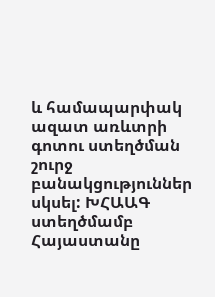և համապարփակ ազատ առևտրի գոտու ստեղծման շուրջ բանակցություններ սկսել: ԽՀԱԱԳ ստեղծմամբ Հայաստանը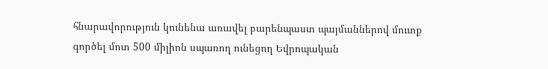հնարավորություն կունենա առավել բարենպաստ պայմաններով մուտք գործել մոտ 500 միլիոն սպառող ունեցող Եվրոպական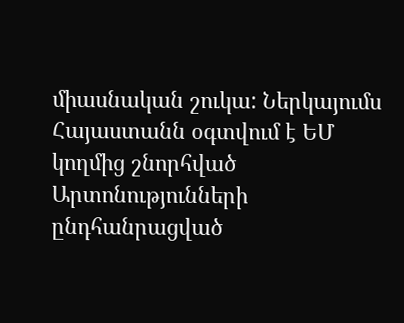միասնական շուկա: Ներկայումս Հայաստանն օգտվում է ԵՄ կողմից շնորհված Արտոնությունների ընդհանրացված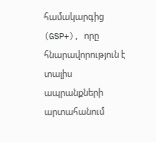համակարգից (GSP+), որը հնարավորություն է տալիս ապրանքների արտահանում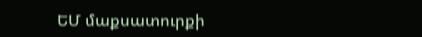ԵՄ մաքսատուրքի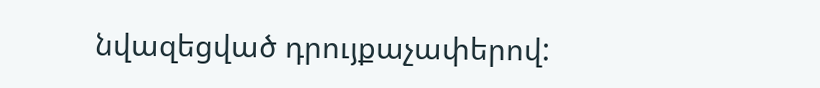նվազեցված դրույքաչափերով: